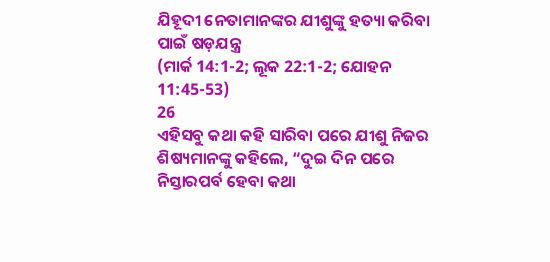ଯିହୂଦୀ ନେତାମାନଙ୍କର ଯୀଶୁଙ୍କୁ ହତ୍ୟା କରିବା ପାଇଁ ଷଡ଼ଯନ୍ତ୍ର
(ମାର୍କ 14:1-2; ଲୂକ 22:1-2; ଯୋହନ 11:45-53)
26
ଏହିସବୁ କଥା କହି ସାରିବା ପରେ ଯୀଶୁ ନିଜର ଶିଷ୍ୟମାନଙ୍କୁ କହିଲେ, “ଦୁଇ ଦିନ ପରେ ନିସ୍ତାରପର୍ବ ହେବା କଥା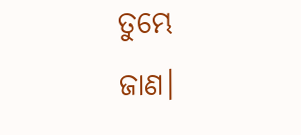ତୁମ୍ଭେ ଜାଣ।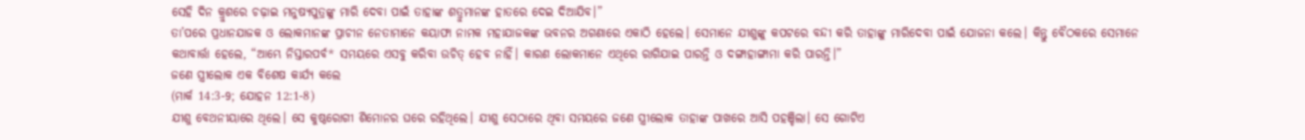ସେହି ଦିନ କ୍ରୁଶରେ ଚଢ଼ାଇ ମନୁଷ୍ୟପୁତ୍ରଙ୍କୁ ମାରି ଦେବା ପାଇଁ ତାହାଙ୍କ ଶତ୍ରୁମାନଙ୍କ ହାତରେ ଦେଇ ଦିଆଯିବ।”
ତା’ପରେ ପ୍ରଧାନଯାଜକ ଓ ଲୋକମାନଙ୍କ ପ୍ରାଚୀନ ନେତାମାନେ କୟାଫା ନାମକ ମହାଯାଜକଙ୍କ ଭବନର ଅଗଣାରେ ଏକାଠି ହେଲେ। ସେମାନେ ଯୀଶୁଙ୍କୁ କପଟରେ ବନ୍ଦୀ କରି ତାହାଙ୍କୁ ମାରିଦେବା ପାଇଁ ଯୋଜନା କଲେ। କିନ୍ତୁ ବୈଠକରେ ସେମାନେ କଥାବାର୍ତ୍ତା ହେଲେ, “ଆମ୍ଭେ ନିସ୍ତାରପର୍ବ* ସମୟରେ ଏସବୁ କରିବା ଉଚିତ୍ ହେବ ନାହିଁ। କାରଣ ଲୋକମାନେ ଏଥିରେ ରାଗିଯାଇ ପାରନ୍ତି ଓ ଦଙ୍ଗାହାଙ୍ଗାମା କରି ପାରନ୍ତି।”
ଜଣେ ସ୍ତ୍ରୀଲୋକ ଏକ ବିଶେଷ କାର୍ଯ୍ୟ କଲେ
(ମାର୍କ 14:3-9; ଯୋହନ 12:1-8)
ଯୀଶୁ ବେଥନୀୟାରେ ଥିଲେ। ସେ କୁଷ୍ଠରୋଗୀ ଶିମୋନର ଘରେ ରହିଥିଲେ। ଯୀଶୁ ସେଠାରେ ଥିବା ସମୟରେ ଜଣେ ସ୍ତ୍ରୀଲୋକ ତାହାଙ୍କ ପାଖରେ ଆସି ପହଞ୍ଚିଲା। ସେ ଗୋଟିଏ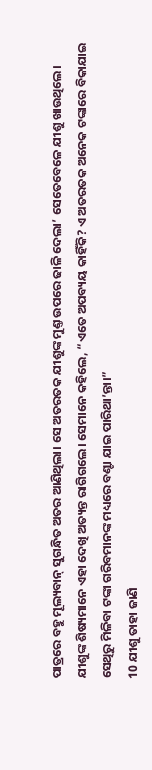ପାତ୍ରରେ ବହୁ ମୂଲ୍ୟବାନ୍ ସୁଗନ୍ଧିତ ଅତର ଆଣିଥିଲା। ସେ ଅତରତକ ଯୀଶୁଙ୍କ ମୁଣ୍ତ ଉପରେ ଢାଳି ଦେଲା’ ସେତେବେଳେ ଯୀଶୁ ଖାଉଥିଲେ।
ଯୀଶୁଙ୍କ ଶିଷ୍ୟମାନେ ଏହା ଦେଖି ଅତ୍ୟନ୍ତ ରାଗିଗଲେ। ସେମାନେ କହିଲେ, “ଏତେ ଅପବ୍ୟୟ କାହିଁକି? ଏ ଅତରତକ ଅନେକ ଟଙ୍କାରେ ବିକାଯାଇ ସେଥିରୁ ମିଳିବା ଟଙ୍କା ଗରିବମାନଙ୍କ ମଧ୍ୟରେ ବଣ୍ଟା ଯାଇ ପାରିଥା’ନ୍ତା।”
10 ଯୀଶୁ ତାହା ଜାଣି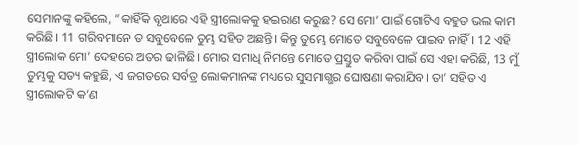ସେମାନଙ୍କୁ କହିଲେ, “କାହିଁକି ବୃଥାରେ ଏହି ସ୍ତ୍ରୀଲୋକକୁ ହଇରାଣ କରୁଛ? ସେ ମୋ’ ପାଇଁ ଗୋଟିଏ ବହୁତ ଭଲ କାମ କରିଛି। 11 ଗରିବମାନେ ତ ସବୁବେଳେ ତୁମ୍ଭ ସହିତ ଅଛନ୍ତି। କିନ୍ତୁ ତୁମ୍ଭେ ମୋତେ ସବୁବେଳେ ପାଇବ ନାହିଁ। 12 ଏହି ସ୍ତ୍ରୀଲୋକ ମୋ’ ଦେହରେ ଅତର ଢାଳିଛି। ମୋର ସମାଧି ନିମନ୍ତେ ମୋତେ ପ୍ରସ୍ତୁତ କରିବା ପାଇଁ ସେ ଏହା କରିଛି, 13 ମୁଁ ତୁମ୍ଭକୁ ସତ୍ୟ କହୁଛି, ଏ ଜଗତରେ ସର୍ବତ୍ର ଲୋକମାନଙ୍କ ମଧ୍ୟରେ ସୁସମାଗ୍ଭର ଘୋଷଣା କରାଯିବ। ତା’ ସହିତ ଏ ସ୍ତ୍ରୀଲୋକଟି କ’ଣ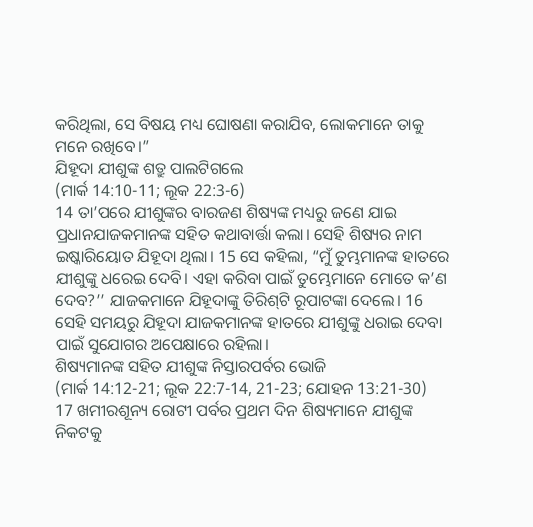କରିଥିଲା, ସେ ବିଷୟ ମଧ୍ୟ ଘୋଷଣା କରାଯିବ, ଲୋକମାନେ ତାକୁ ମନେ ରଖିବେ।”
ଯିହୂଦା ଯୀଶୁଙ୍କ ଶତ୍ରୁ ପାଲଟିଗଲେ
(ମାର୍କ 14:10-11; ଲୂକ 22:3-6)
14 ତା’ପରେ ଯୀଶୁଙ୍କର ବାରଜଣ ଶିଷ୍ୟଙ୍କ ମଧ୍ୟରୁ ଜଣେ ଯାଇ ପ୍ରଧାନଯାଜକମାନଙ୍କ ସହିତ କଥାବାର୍ତ୍ତା କଲା। ସେହି ଶିଷ୍ୟର ନାମ ଇଷ୍କାରିୟୋତ ଯିହୂଦା ଥିଲା। 15 ସେ କହିଲା, “ମୁଁ ତୁମ୍ଭମାନଙ୍କ ହାତରେ ଯୀଶୁଙ୍କୁ ଧରେଇ ଦେବି। ଏହା କରିବା ପାଇଁ ତୁମ୍ଭେମାନେ ମୋତେ କ’ଣ ଦେବ?’’ ଯାଜକମାନେ ଯିହୂଦାଙ୍କୁ ତିରି‌ଶ୍‌ଟି ରୂପାଟଙ୍କା ଦେଲେ। 16 ସେହି ସମୟରୁ ଯିହୂଦା ଯାଜକମାନଙ୍କ ହାତରେ ଯୀଶୁଙ୍କୁ ଧରାଇ ଦେବା ପାଇଁ ସୁଯୋଗର ଅପେକ୍ଷାରେ ରହିଲା।
ଶିଷ୍ୟମାନଙ୍କ ସହିତ ଯୀଶୁଙ୍କ ନିସ୍ତାରପର୍ବର ଭୋଜି
(ମାର୍କ 14:12-21; ଲୂକ 22:7-14, 21-23; ଯୋହନ 13:21-30)
17 ଖମୀରଶୂନ୍ୟ ରୋଟୀ ପର୍ବର ପ୍ରଥମ ଦିନ ଶିଷ୍ୟମାନେ ଯୀଶୁଙ୍କ ନିକଟକୁ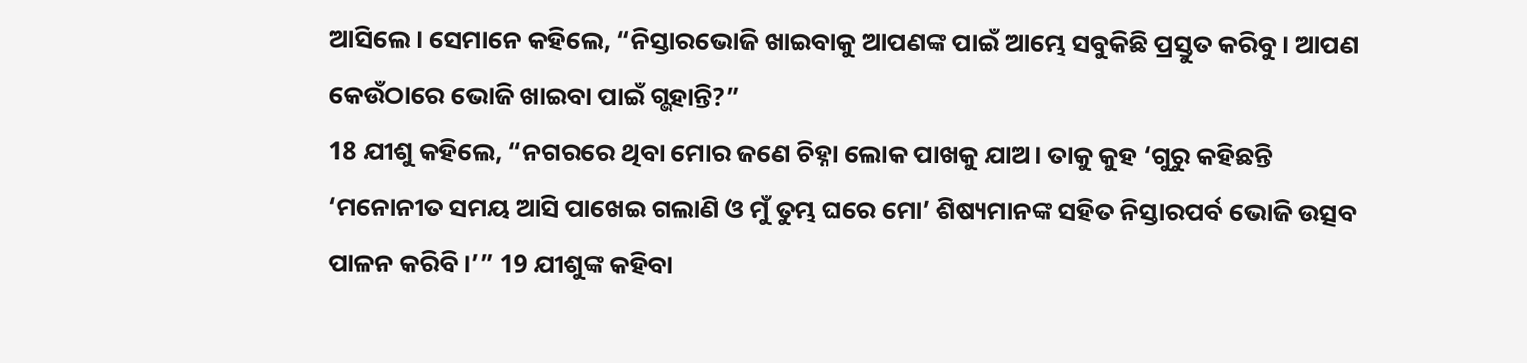ଆସିଲେ। ସେମାନେ କହିଲେ, “ନିସ୍ତାରଭୋଜି ଖାଇବାକୁ ଆପଣଙ୍କ ପାଇଁ ଆମ୍ଭେ ସବୁକିଛି ପ୍ରସ୍ତୁତ କରିବୁ। ଆପଣ କେଉଁଠାରେ ଭୋଜି ଖାଇବା ପାଇଁ ଗ୍ଭହାନ୍ତି?”
18 ଯୀଶୁ କହିଲେ, “ନଗରରେ ଥିବା ମୋର ଜଣେ ଚିହ୍ନା ଲୋକ ପାଖକୁ ଯାଅ। ତାକୁ କୁହ ‘ଗୁରୁ କହିଛନ୍ତି ‘ମନୋନୀତ ସମୟ ଆସି ପାଖେଇ ଗଲାଣି ଓ ମୁଁ ତୁମ୍ଭ ଘରେ ମୋ’ ଶିଷ୍ୟମାନଙ୍କ ସହିତ ନିସ୍ତାରପର୍ବ ଭୋଜି ଉତ୍ସବ ପାଳନ କରିବି।’” 19 ଯୀଶୁଙ୍କ କହିବା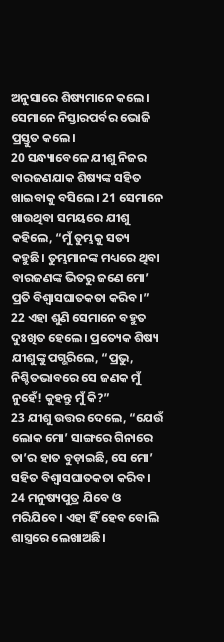ଅନୁସାରେ ଶିଷ୍ୟମାନେ କଲେ। ସେମାନେ ନିସ୍ତାରପର୍ବର ଭୋଜି ପ୍ରସ୍ତୁତ କଲେ।
20 ସନ୍ଧ୍ୟାବେଳେ ଯୀଶୁ ନିଜର ବାରଜଣଯାକ ଶିଷ୍ୟଙ୍କ ସହିତ ଖାଇବାକୁ ବସିଲେ। 21 ସେମାନେ ଖାଉଥିବା ସମୟରେ ଯୀଶୁ କହିଲେ, “ମୁଁ ତୁମ୍ଭକୁ ସତ୍ୟ କହୁଛି। ତୁମ୍ଭମାନଙ୍କ ମଧ୍ୟରେ ଥିବା ବାରଜଣଙ୍କ ଭିତରୁ ଜଣେ ମୋ’ ପ୍ରତି ବିଶ୍ୱାସଘାତକତା କରିବ।”
22 ଏହା ଶୁଣି ସେମାନେ ବହୁତ ଦୁଃଖିତ ହେଲେ। ପ୍ରତ୍ୟେକ ଶିଷ୍ୟ ଯୀଶୁଙ୍କୁ ପଗ୍ଭରିଲେ, “ପ୍ରଭୁ, ନିଶ୍ଚିତଭାବରେ ସେ ଜଣକ ମୁଁ ନୁହେଁ! କୁହନ୍ତୁ ମୁଁ କି?”
23 ଯୀଶୁ ଉତ୍ତର ଦେଲେ, “ଯେଉଁ ଲୋକ ମୋ’ ସାଙ୍ଗରେ ଗିନାରେ ତା’ର ହାତ ବୁଡ଼ାଇଛି, ସେ ମୋ’ ସହିତ ବିଶ୍ୱାସଘାତକତା କରିବ। 24 ମନୁଷ୍ୟପୁତ୍ର ଯିବେ ଓ ମରିଯିବେ। ଏହା ହିଁ ହେବ ବୋଲି ଶାସ୍ତ୍ରରେ ଲେଖାଅଛି।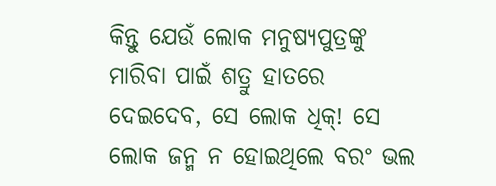କିନ୍ତୁ ଯେଉଁ ଲୋକ ମନୁଷ୍ୟପୁତ୍ରଙ୍କୁ ମାରିବା ପାଇଁ ଶତ୍ରୁ ହାତରେ ଦେଇଦେବ, ସେ ଲୋକ ଧିକ୍! ସେ ଲୋକ ଜନ୍ମ ନ ହୋଇଥିଲେ ବରଂ ଭଲ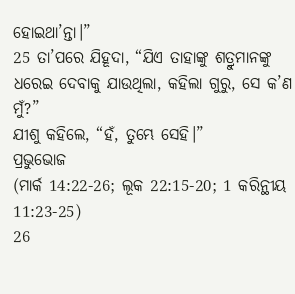ହୋଇଥା’ନ୍ତା।”
25 ତା’ପରେ ଯିହୂଦା, “ଯିଏ ତାହାଙ୍କୁ ଶତ୍ରୁମାନଙ୍କୁ ଧରେଇ ଦେବାକୁ ଯାଉଥିଲା, କହିଲା ଗୁରୁ, ସେ କ’ଣ ମୁଁ?”
ଯୀଶୁ କହିଲେ, “ହଁ, ତୁମ୍ଭେ ସେହି।”
ପ୍ରଭୁଭୋଜ
(ମାର୍କ 14:22-26; ଲୂକ 22:15-20; 1 କରିନ୍ଥୀୟ 11:23-25)
26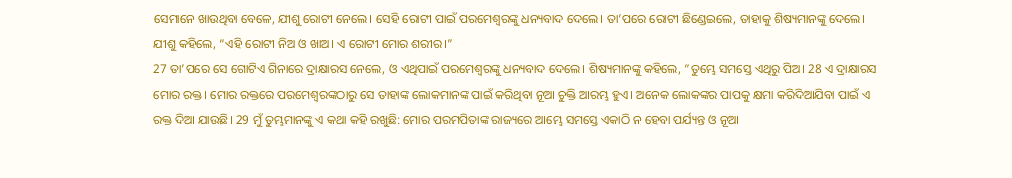ସେମାନେ ଖାଉଥିବା ବେଳେ, ଯୀଶୁ ରୋଟୀ ନେଲେ। ସେହି ରୋଟୀ ପାଇଁ ପରମେଶ୍ୱରଙ୍କୁ ଧନ୍ୟବାଦ ଦେଲେ। ତା’ପରେ ରୋଟୀ ଛିଣ୍ଡେଇଲେ, ତାହାକୁ ଶିଷ୍ୟମାନଙ୍କୁ ଦେଲେ। ଯୀଶୁ କହିଲେ, “ଏହି ରୋଟୀ ନିଅ ଓ ଖାଅ। ଏ ରୋଟୀ ମୋର ଶରୀର।”
27 ତା’ପରେ ସେ ଗୋଟିଏ ଗିନାରେ ଦ୍ରାକ୍ଷାରସ ନେଲେ, ଓ ଏଥିପାଇଁ ପରମେଶ୍ୱରଙ୍କୁ ଧନ୍ୟବାଦ ଦେଲେ। ଶିଷ୍ୟମାନଙ୍କୁ କହିଲେ, “ତୁମ୍ଭେ ସମସ୍ତେ ଏଥିରୁ ପିଅ। 28 ଏ ଦ୍ରାକ୍ଷାରସ ମୋର ରକ୍ତ। ମୋର ରକ୍ତରେ ପରମେଶ୍ୱରଙ୍କଠାରୁ ସେ ତାହାଙ୍କ ଲୋକମାନଙ୍କ ପାଇଁ କରିଥିବା ନୂଆ ଚୁକ୍ତି ଆରମ୍ଭ ହୁଏ। ଅନେକ ଲୋକଙ୍କର ପାପକୁ କ୍ଷମା କରିଦିଆଯିବା ପାଇଁ ଏ ରକ୍ତ ଦିଆ ଯାଉଛି। 29 ମୁଁ ତୁମ୍ଭମାନଙ୍କୁ ଏ କଥା କହି ରଖୁଛି: ମୋର ପରମପିତାଙ୍କ ରାଜ୍ୟରେ ଆମ୍ଭେ ସମସ୍ତେ ଏକାଠି ନ ହେବା ପର୍ଯ୍ୟନ୍ତ ଓ ନୂଆ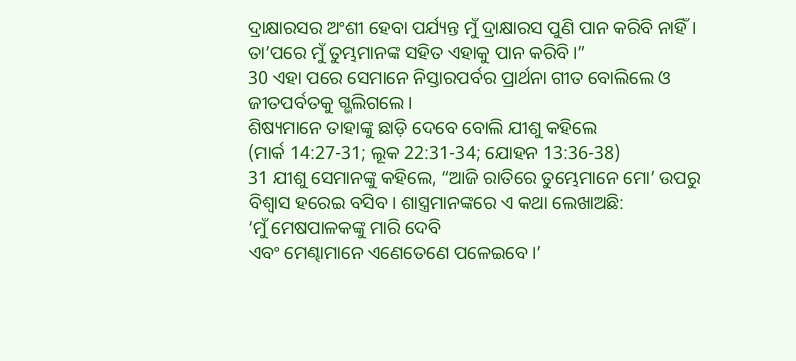ଦ୍ରାକ୍ଷାରସର ଅଂଶୀ ହେବା ପର୍ଯ୍ୟନ୍ତ ମୁଁ ଦ୍ରାକ୍ଷାରସ ପୁଣି ପାନ କରିବି ନାହିଁ। ତା’ପରେ ମୁଁ ତୁମ୍ଭମାନଙ୍କ ସହିତ ଏହାକୁ ପାନ କରିବି।”
30 ଏହା ପରେ ସେମାନେ ନିସ୍ତାରପର୍ବର ପ୍ରାର୍ଥନା ଗୀତ ବୋଲିଲେ ଓ ଜୀତପର୍ବତକୁ ଗ୍ଭଲିଗଲେ।
ଶିଷ୍ୟମାନେ ତାହାଙ୍କୁ ଛାଡ଼ି ଦେବେ ବୋଲି ଯୀଶୁ କହିଲେ
(ମାର୍କ 14:27-31; ଲୂକ 22:31-34; ଯୋହନ 13:36-38)
31 ଯୀଶୁ ସେମାନଙ୍କୁ କହିଲେ, “ଆଜି ରାତିରେ ତୁମ୍ଭେମାନେ ମୋ’ ଉପରୁ ବିଶ୍ୱାସ ହରେଇ ବସିବ। ଶାସ୍ତ୍ରମାନଙ୍କରେ ଏ କଥା ଲେଖାଅଛି:
‘ମୁଁ ମେଷପାଳକଙ୍କୁ ମାରି ଦେବି
ଏବଂ ମେଣ୍ଢାମାନେ ଏଣେତେଣେ ପଳେଇବେ।’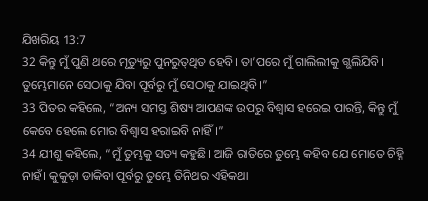ଯିଖରିୟ 13:7
32 କିନ୍ତୁ ମୁଁ ପୁଣି ଥରେ ମୃତ୍ୟୁରୁ ପୁନରୁ‌‌ତ୍‌‌ଥିତ ହେବି। ତା’ପରେ ମୁଁ ଗାଲିଲୀକୁ ଗ୍ଭଲିଯିବି। ତୁମ୍ଭେମାନେ ସେଠାକୁ ଯିବା ପୂର୍ବରୁ ମୁଁ ସେଠାକୁ ଯାଇଥିବି।”
33 ପିତର କହିଲେ, “ଅନ୍ୟ ସମସ୍ତ ଶିଷ୍ୟ ଆପଣଙ୍କ ଉପରୁ ବିଶ୍ୱାସ ହରେଇ ପାରନ୍ତି, କିନ୍ତୁ ମୁଁ କେବେ ହେଲେ ମୋର ବିଶ୍ୱାସ ହରାଇବି ନାହିଁ।”
34 ଯୀଶୁ କହିଲେ, “ମୁଁ ତୁମ୍ଭକୁ ସତ୍ୟ କହୁଛି। ଆଜି ରାତିରେ ତୁମ୍ଭେ କହିବ ଯେ ମୋତେ ଚିହ୍ନି ନାହଁ। କୁକୁଡ଼ା ଡାକିବା ପୂର୍ବରୁ ତୁମ୍ଭେ ତିନିଥର ଏହିକଥା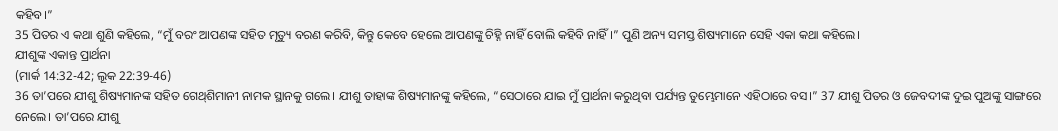କହିବ।”
35 ପିତର ଏ କଥା ଶୁଣି କହିଲେ, “ମୁଁ ବରଂ ଆପଣଙ୍କ ସହିତ ମୃତ୍ୟୁ ବରଣ କରିବି, କିନ୍ତୁ କେବେ ହେଲେ ଆପଣଙ୍କୁ ଚିହ୍ନି ନାହିଁ ବୋଲି କହିବି ନାହିଁ।” ପୁଣି ଅନ୍ୟ ସମସ୍ତ ଶିଷ୍ୟମାନେ ସେହି ଏକା କଥା କହିଲେ।
ଯୀଶୁଙ୍କ ଏକାନ୍ତ ପ୍ରାର୍ଥନା
(ମାର୍କ 14:32-42; ଲୂକ 22:39-46)
36 ତା’ପରେ ଯୀଶୁ ଶିଷ୍ୟମାନଙ୍କ ସହିତ ଗେ‌ଥ୍‌ଶିମାନୀ ନାମକ ସ୍ଥାନକୁ ଗଲେ। ଯୀଶୁ ତାହାଙ୍କ ଶିଷ୍ୟମାନଙ୍କୁ କହିଲେ, “ସେଠାରେ ଯାଇ ମୁଁ ପ୍ରାର୍ଥନା କରୁଥିବା ପର୍ଯ୍ୟନ୍ତ ତୁମ୍ଭେମାନେ ଏହିଠାରେ ବସ।” 37 ଯୀଶୁ ପିତର ଓ ଜେବଦୀଙ୍କ ଦୁଇ ପୁଅଙ୍କୁ ସାଙ୍ଗରେ ନେଲେ। ତା’ପରେ ଯୀଶୁ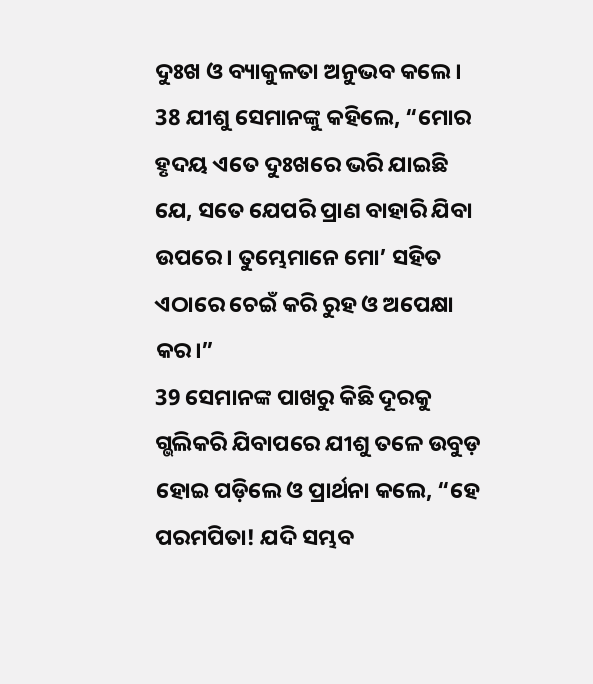ଦୁଃଖ ଓ ବ୍ୟାକୁଳତା ଅନୁଭବ କଲେ। 38 ଯୀଶୁ ସେମାନଙ୍କୁ କହିଲେ, “ମୋର ହୃଦୟ ଏତେ ଦୁଃଖରେ ଭରି ଯାଇଛି ଯେ, ସତେ ଯେପରି ପ୍ରାଣ ବାହାରି ଯିବା ଉପରେ। ତୁମ୍ଭେମାନେ ମୋ’ ସହିତ ଏଠାରେ ଚେଇଁ କରି ରୁହ ଓ ଅପେକ୍ଷା କର।”
39 ସେମାନଙ୍କ ପାଖରୁ କିଛି ଦୂରକୁ ଗ୍ଭଲିକରି ଯିବାପରେ ଯୀଶୁ ତଳେ ଉବୁଡ଼ ହୋଇ ପଡ଼ିଲେ ଓ ପ୍ରାର୍ଥନା କଲେ, “ହେ ପରମପିତା! ଯଦି ସମ୍ଭବ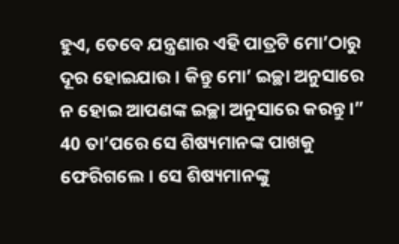ହୁଏ, ତେବେ ଯନ୍ତ୍ରଣାର ଏହି ପାତ୍ରଟି ମୋ’ଠାରୁ ଦୂର ହୋଇଯାଉ। କିନ୍ତୁ ମୋ’ ଇଚ୍ଛା ଅନୁସାରେ ନ ହୋଇ ଆପଣଙ୍କ ଇଚ୍ଛା ଅନୁସାରେ କରନ୍ତୁ।” 40 ତା’ପରେ ସେ ଶିଷ୍ୟମାନଙ୍କ ପାଖକୁ ଫେରିଗଲେ। ସେ ଶିଷ୍ୟମାନଙ୍କୁ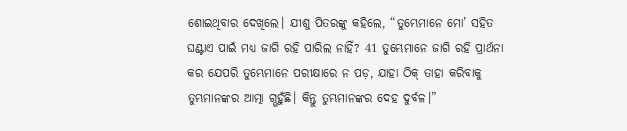ଶୋଇଥିବାର ଦେଖିଲେ। ଯୀଶୁ ପିତରଙ୍କୁ କହିଲେ, “ତୁମ୍ଭେମାନେ ମୋ’ ସହିତ ଘଣ୍ଟାଏ ପାଇଁ ମଧ୍ୟ ଜାଗି ରହି ପାରିଲ ନାହିଁ? 41 ତୁମ୍ଭେମାନେ ଜାଗି ରହି ପ୍ରାର୍ଥନା କର ଯେପରି ତୁମ୍ଭେମାନେ ପରୀକ୍ଷାରେ ନ ପଡ଼, ଯାହା ଠିକ୍ ତାହା କରିବାକୁ ତୁମ୍ଭମାନଙ୍କର ଆତ୍ମା ଗ୍ଭହୁଁଛି। କିନ୍ତୁ ତୁମ୍ଭମାନଙ୍କର ଦେହ ଦୁର୍ବଳ।”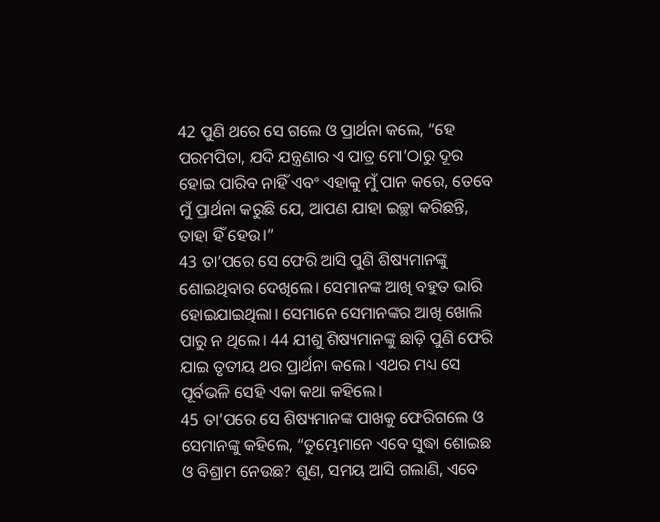42 ପୁଣି ଥରେ ସେ ଗଲେ ଓ ପ୍ରାର୍ଥନା କଲେ, “ହେ ପରମପିତା, ଯଦି ଯନ୍ତ୍ରଣାର ଏ ପାତ୍ର ମୋ’ଠାରୁ ଦୂର ହୋଇ ପାରିବ ନାହିଁ ଏବଂ ଏହାକୁ ମୁଁ ପାନ କରେ, ତେବେ ମୁଁ ପ୍ରାର୍ଥନା କରୁଛି ଯେ, ଆପଣ ଯାହା ଇଚ୍ଛା କରିଛନ୍ତି, ତାହା ହିଁ ହେଉ।”
43 ତା’ପରେ ସେ ଫେରି ଆସି ପୁଣି ଶିଷ୍ୟମାନଙ୍କୁ ଶୋଇଥିବାର ଦେଖିଲେ। ସେମାନଙ୍କ ଆଖି ବହୁତ ଭାରି ହୋଇଯାଇଥିଲା। ସେମାନେ ସେମାନଙ୍କର ଆଖି ଖୋଲି ପାରୁ ନ ଥିଲେ। 44 ଯୀଶୁ ଶିଷ୍ୟମାନଙ୍କୁ ଛାଡ଼ି ପୁଣି ଫେରି ଯାଇ ତୃତୀୟ ଥର ପ୍ରାର୍ଥନା କଲେ। ଏଥର ମଧ୍ୟ ସେ ପୂର୍ବଭଳି ସେହି ଏକା କଥା କହିଲେ।
45 ତା’ପରେ ସେ ଶିଷ୍ୟମାନଙ୍କ ପାଖକୁ ଫେରିଗଲେ ଓ ସେମାନଙ୍କୁ କହିଲେ, “ତୁମ୍ଭେମାନେ ଏବେ ସୁଦ୍ଧା ଶୋଇଛ ଓ ବିଶ୍ରାମ ନେଉଛ? ଶୁଣ, ସମୟ ଆସି ଗଲାଣି, ଏବେ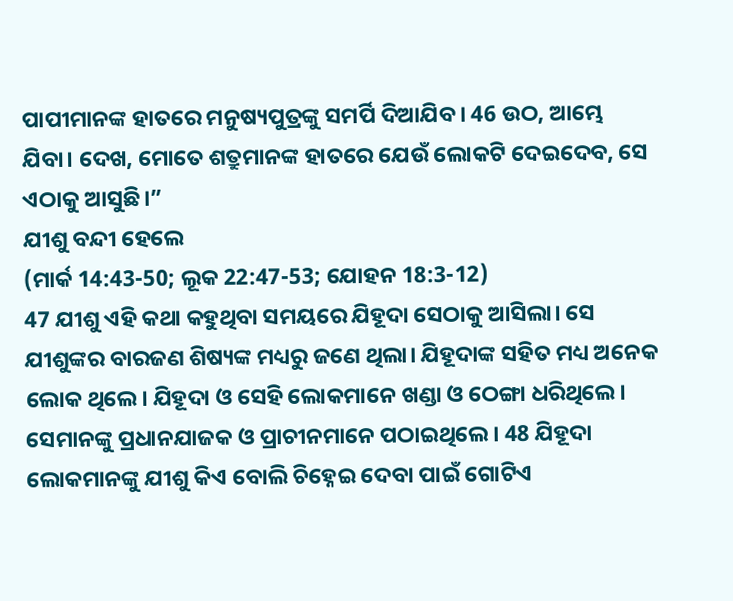ପାପୀମାନଙ୍କ ହାତରେ ମନୁଷ୍ୟପୁତ୍ରଙ୍କୁ ସମର୍ପି ଦିଆଯିବ। 46 ଉଠ, ଆମ୍ଭେ ଯିବା। ଦେଖ, ମୋତେ ଶତ୍ରୁମାନଙ୍କ ହାତରେ ଯେଉଁ ଲୋକଟି ଦେଇଦେବ, ସେ ଏଠାକୁ ଆସୁଛି।”
ଯୀଶୁ ବନ୍ଦୀ ହେଲେ
(ମାର୍କ 14:43-50; ଲୂକ 22:47-53; ଯୋହନ 18:3-12)
47 ଯୀଶୁ ଏହି କଥା କହୁଥିବା ସମୟରେ ଯିହୂଦା ସେଠାକୁ ଆସିଲା। ସେ ଯୀଶୁଙ୍କର ବାରଜଣ ଶିଷ୍ୟଙ୍କ ମଧ୍ୟରୁ ଜଣେ ଥିଲା। ଯିହୂଦାଙ୍କ ସହିତ ମଧ୍ୟ ଅନେକ ଲୋକ ଥିଲେ। ଯିହୂଦା ଓ ସେହି ଲୋକମାନେ ଖଣ୍ଡା ଓ ଠେଙ୍ଗା ଧରିଥିଲେ। ସେମାନଙ୍କୁ ପ୍ରଧାନଯାଜକ ଓ ପ୍ରାଚୀନମାନେ ପଠାଇଥିଲେ। 48 ଯିହୂଦା ଲୋକମାନଙ୍କୁ ଯୀଶୁ କିଏ ବୋଲି ଚିହ୍ନେଇ ଦେବା ପାଇଁ ଗୋଟିଏ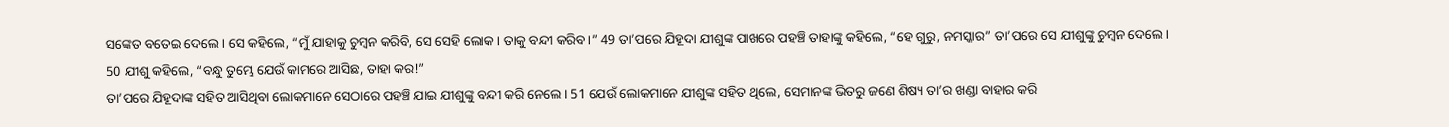ସଙ୍କେତ ବତେଇ ଦେଲେ। ସେ କହିଲେ, “ମୁଁ ଯାହାକୁ ଚୁମ୍ବନ କରିବି, ସେ ସେହି ଲୋକ। ତାକୁ ବନ୍ଦୀ କରିବ।” 49 ତା’ପରେ ଯିହୂଦା ଯୀଶୁଙ୍କ ପାଖରେ ପହଞ୍ଚି ତାହାଙ୍କୁ କହିଲେ, “ହେ ଗୁରୁ, ନମସ୍କାର” ତା’ପରେ ସେ ଯୀଶୁଙ୍କୁ ଚୁମ୍ବନ ଦେଲେ।
50 ଯୀଶୁ କହିଲେ, “ବନ୍ଧୁ ତୁମ୍ଭେ ଯେଉଁ କାମରେ ଆସିଛ, ତାହା କର!”
ତା’ପରେ ଯିହୂଦାଙ୍କ ସହିତ ଆସିଥିବା ଲୋକମାନେ ସେଠାରେ ପହଞ୍ଚି ଯାଇ ଯୀଶୁଙ୍କୁ ବନ୍ଦୀ କରି ନେଲେ। 51 ଯେଉଁ ଲୋକମାନେ ଯୀଶୁଙ୍କ ସହିତ ଥିଲେ, ସେମାନଙ୍କ ଭିତରୁ ଜଣେ ଶିଷ୍ୟ ତା’ର ଖଣ୍ଡା ବାହାର କରି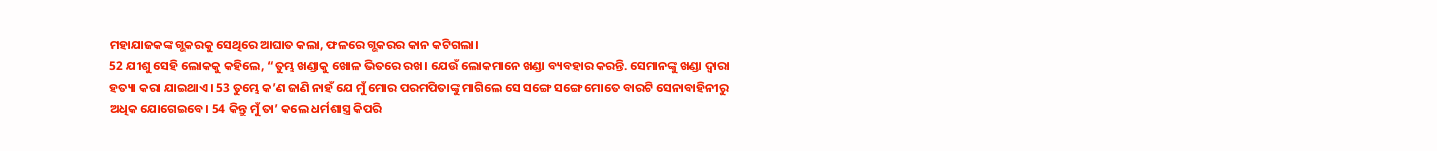ମହାଯାଜକଙ୍କ ଗ୍ଭକରକୁ ସେଥିରେ ଆଘାତ କଲା, ଫଳରେ ଗ୍ଭକରର କାନ କଟିଗଲା।
52 ଯୀଶୁ ସେହି ଲୋକକୁ କହିଲେ, “ତୁମ୍ଭ ଖଣ୍ଡାକୁ ଖୋଳ ଭିତରେ ରଖ। ଯେଉଁ ଲୋକମାନେ ଖଣ୍ଡା ବ୍ୟବହାର କରନ୍ତି. ସେମାନଙ୍କୁ ଖଣ୍ଡା ଦ୍ୱାରା ହତ୍ୟା କରା ଯାଇଥାଏ। 53 ତୁମ୍ଭେ କ’ଣ ଜାଣି ନାହଁ ଯେ ମୁଁ ମୋର ପରମପିତାଙ୍କୁ ମାଗିଲେ ସେ ସଙ୍ଗେ ସଙ୍ଗେ ମୋତେ ବାରଟି ସେନାବାହିନୀରୁ ଅଧିକ ଯୋଗେଇବେ। 54 କିନ୍ତୁ ମୁଁ ତା’ କଲେ ଧର୍ମଶାସ୍ତ୍ର କିପରି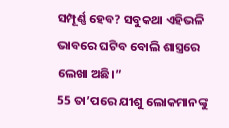ସମ୍ପୂର୍ଣ୍ଣ ହେବ? ସବୁକଥା ଏହିଭଳି ଭାବରେ ଘଟିବ ବୋଲି ଶାସ୍ତ୍ରରେ ଲେଖା ଅଛି।”
55 ତା’ପରେ ଯୀଶୁ ଲୋକମାନଙ୍କୁ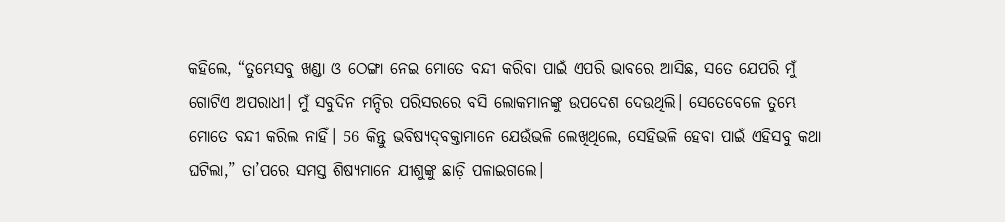କହିଲେ, “ତୁମ୍ଭେସବୁ ଖଣ୍ଡା ଓ ଠେଙ୍ଗା ନେଇ ମୋତେ ବନ୍ଦୀ କରିବା ପାଇଁ ଏପରି ଭାବରେ ଆସିଛ, ସତେ ଯେପରି ମୁଁ ଗୋଟିଏ ଅପରାଧୀ। ମୁଁ ସବୁଦିନ ମନ୍ଦିର ପରିସରରେ ବସି ଲୋକମାନଙ୍କୁ ଉପଦେଶ ଦେଉଥିଲି। ସେତେବେଳେ ତୁମ୍ଭେ ମୋତେ ବନ୍ଦୀ କରିଲ ନାହିଁ। 56 କିନ୍ତୁ ଭବିଷ୍ୟ‌‌‌‌‌‌‌ଦ୍‌‌ବକ୍ତାମାନେ ଯେଉଁଭଳି ଲେଖିଥିଲେ, ସେହିଭଳି ହେବା ପାଇଁ ଏହିସବୁ କଥା ଘଟିଲା,” ତା’ପରେ ସମସ୍ତ ଶିଷ୍ୟମାନେ ଯୀଶୁଙ୍କୁ ଛାଡ଼ି ପଳାଇଗଲେ।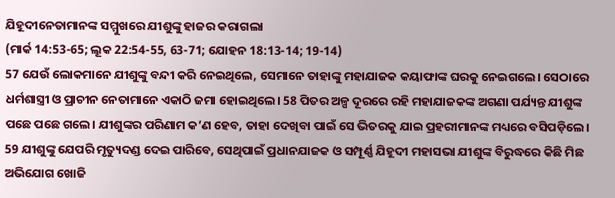ଯିହୂଦୀନେତାମାନଙ୍କ ସମ୍ମୁଖରେ ଯୀଶୁଙ୍କୁ ହାଜର କରାଗଲା
(ମାର୍କ 14:53-65; ଲୂକ 22:54-55, 63-71; ଯୋହନ 18:13-14; 19-14)
57 ଯେଉଁ ଲୋକମାନେ ଯୀଶୁଙ୍କୁ ବନ୍ଦୀ କରି ନେଇଥିଲେ, ସେମାନେ ତାହାଙ୍କୁ ମହାଯାଜକ କୟାଫାଙ୍କ ଘରକୁ ନେଇଗଲେ। ସେଠାରେ ଧର୍ମଶାସ୍ତ୍ରୀ ଓ ପ୍ରାଚୀନ ନେତାମାନେ ଏକାଠି ଜମା ହୋଇଥିଲେ। 58 ପିତର ଅଳ୍ପ ଦୂରରେ ରହି ମହାଯାଜକଙ୍କ ଅଗଣା ପର୍ଯ୍ୟନ୍ତ ଯୀଶୁଙ୍କ ପଛେ ପଛେ ଗଲେ। ଯୀଶୁଙ୍କର ପରିଣାମ କ’ଣ ହେବ, ତାହା ଦେଖିବା ପାଇଁ ସେ ଭିତରକୁ ଯାଇ ପ୍ରହରୀମାନଙ୍କ ମଧ୍ୟରେ ବସିପଡ଼ିଲେ।
59 ଯୀଶୁଙ୍କୁ ଯେପରି ମୃତ୍ୟୁଦଣ୍ଡ ଦେଇ ପାରିବେ, ସେଥିପାଇଁ ପ୍ରଧାନଯାଜକ ଓ ସମ୍ପୂର୍ଣ୍ଣ ଯିହୂଦୀ ମହାସଭା ଯୀଶୁଙ୍କ ବିରୁଦ୍ଧରେ କିଛି ମିଛ ଅଭିଯୋଗ ଖୋଜି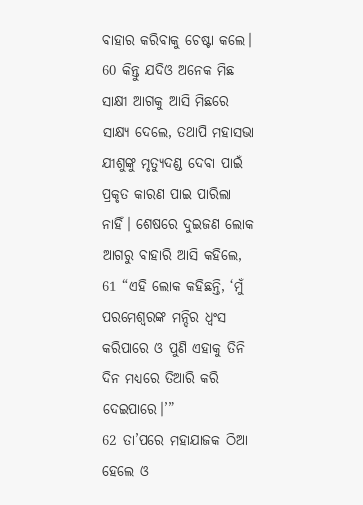ବାହାର କରିବାକୁ ଚେଷ୍ଟା କଲେ। 60 କିନ୍ତୁ ଯଦିଓ ଅନେକ ମିଛ ସାକ୍ଷୀ ଆଗକୁ ଆସି ମିଛରେ ସାକ୍ଷ୍ୟ ଦେଲେ, ତଥାପି ମହାସଭା ଯୀଶୁଙ୍କୁ ମୃତ୍ୟୁଦଣ୍ଡ ଦେବା ପାଇଁ ପ୍ରକୃତ କାରଣ ପାଇ ପାରିଲା ନାହିଁ। ଶେଷରେ ଦୁଇଜଣ ଲୋକ ଆଗରୁ ବାହାରି ଆସି କହିଲେ, 61 “ଏହି ଲୋକ କହିଛନ୍ତି, ‘ମୁଁ ପରମେଶ୍ୱରଙ୍କ ମନ୍ଦିର ଧ୍ୱଂସ କରିପାରେ ଓ ପୁଣି ଏହାକୁ ତିନି ଦିନ ମଧ୍ୟରେ ତିଆରି କରି ଦେଇପାରେ।’”
62 ତା’ପରେ ମହାଯାଜକ ଠିଆ ହେଲେ ଓ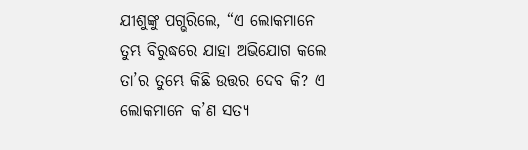ଯୀଶୁଙ୍କୁ ପଗ୍ଭରିଲେ, “ଏ ଲୋକମାନେ ତୁମ୍ଭ ବିରୁଦ୍ଧରେ ଯାହା ଅଭିଯୋଗ କଲେ ତା’ର ତୁମ୍ଭେ କିଛି ଉତ୍ତର ଦେବ କି? ଏ ଲୋକମାନେ କ’ଣ ସତ୍ୟ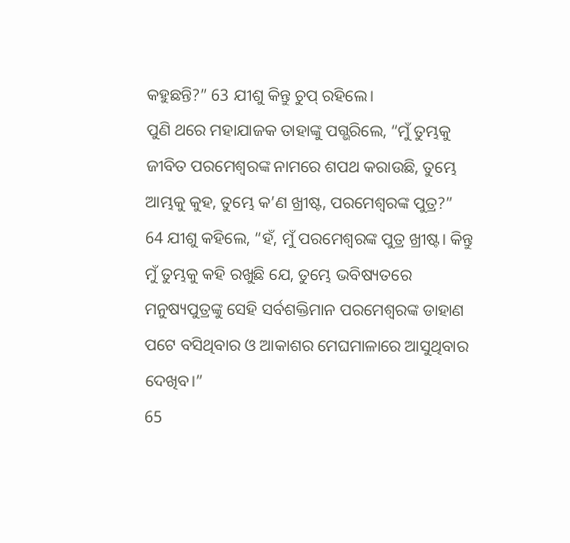କହୁଛନ୍ତି?” 63 ଯୀଶୁ କିନ୍ତୁ ‌‌‌‌‌‌‌‌‌‌ଚୁପ୍‌‌‌‌‌‌‌‌‌ ରହିଲେ।
ପୁଣି ଥରେ ମହାଯାଜକ ତାହାଙ୍କୁ ପଗ୍ଭରିଲେ, “ମୁଁ ତୁମ୍ଭକୁ ଜୀବିତ ପରମେଶ୍ୱରଙ୍କ ନାମରେ ଶପଥ କରାଉଛି, ତୁମ୍ଭେ ଆମ୍ଭକୁ କୁହ, ତୁମ୍ଭେ କ’ଣ ଖ୍ରୀଷ୍ଟ, ପରମେଶ୍ୱରଙ୍କ ପୁତ୍ର?”
64 ଯୀଶୁ କହିଲେ, “ହଁ, ମୁଁ ପରମେଶ୍ୱରଙ୍କ ପୁତ୍ର ଖ୍ରୀଷ୍ଟ। କିନ୍ତୁ ମୁଁ ତୁମ୍ଭକୁ କହି ରଖୁଛି ଯେ, ତୁମ୍ଭେ ଭବିଷ୍ୟତରେ ମନୁଷ୍ୟପୁତ୍ରଙ୍କୁ ସେହି ସର୍ବଶକ୍ତିମାନ ପରମେଶ୍ୱରଙ୍କ ଡାହାଣ ପଟେ ବସିଥିବାର ଓ ଆକାଶର ମେଘମାଳାରେ ଆସୁଥିବାର ଦେଖିବ।”
65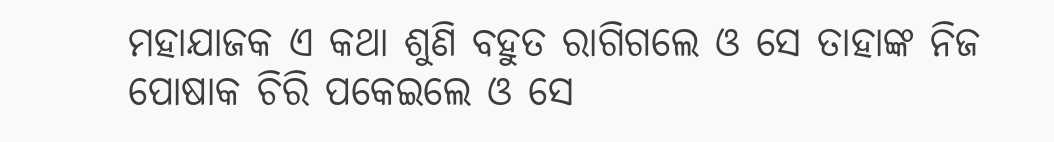ମହାଯାଜକ ଏ କଥା ଶୁଣି ବହୁତ ରାଗିଗଲେ ଓ ସେ ତାହାଙ୍କ ନିଜ ପୋଷାକ ଚିରି ପକେଇଲେ ଓ ସେ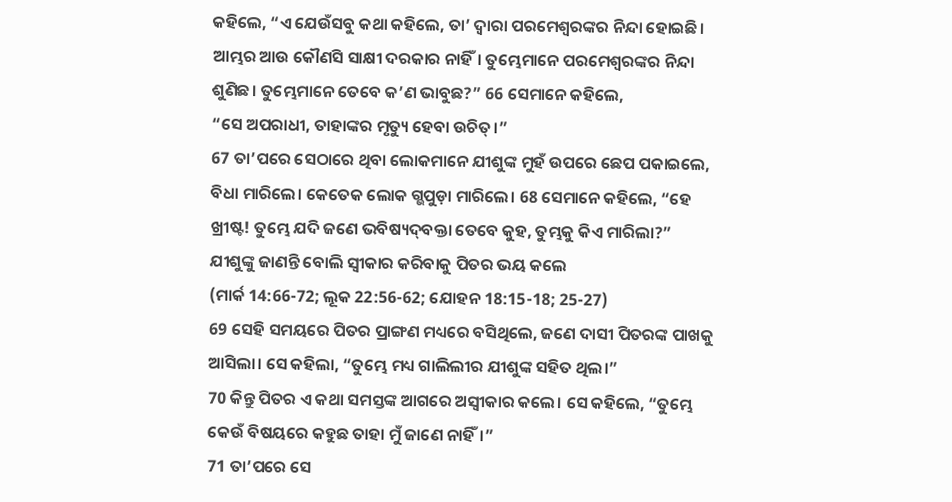କହିଲେ, “ଏ ଯେଉଁସବୁ କଥା କହିଲେ, ତା’ ଦ୍ୱାରା ପରମେଶ୍ୱରଙ୍କର ନିନ୍ଦା ହୋଇଛି। ଆମ୍ଭର ଆଉ କୌଣସି ସାକ୍ଷୀ ଦରକାର ନାହିଁ। ତୁମ୍ଭେମାନେ ପରମେଶ୍ୱରଙ୍କର ନିନ୍ଦା ଶୁଣିଛ। ତୁମ୍ଭେମାନେ ତେବେ କ’ଣ ଭାବୁଛ?” 66 ସେମାନେ କହିଲେ,
“ସେ ଅପରାଧୀ, ତାହାଙ୍କର ମୃତ୍ୟୁ ହେବା ଉଚିତ୍।”
67 ତା’ପରେ ସେଠାରେ ଥିବା ଲୋକମାନେ ଯୀଶୁଙ୍କ ମୁହଁ ଉପରେ ଛେପ ପକାଇଲେ, ବିଧା ମାରିଲେ। କେତେକ ଲୋକ ଗ୍ଭପୁଡ଼ା ମାରିଲେ। 68 ସେମାନେ କହିଲେ, “ହେ ଖ୍ରୀଷ୍ଟ! ତୁମ୍ଭେ ଯଦି ଜଣେ ଭବିଷ୍ୟ‌‌‌‌‌‌‌ଦ୍‌‌ବକ୍ତା ତେବେ କୁହ, ତୁମ୍ଭକୁ କିଏ ମାରିଲା?”
ଯୀଶୁଙ୍କୁ ଜାଣନ୍ତି ବୋଲି ସ୍ୱୀକାର କରିବାକୁ ପିତର ଭୟ କଲେ
(ମାର୍କ 14:66-72; ଲୂକ 22:56-62; ଯୋହନ 18:15-18; 25-27)
69 ସେହି ସମୟରେ ପିତର ପ୍ରାଙ୍ଗଣ ମଧ୍ୟରେ ବସିଥିଲେ, ଜଣେ ଦାସୀ ପିତରଙ୍କ ପାଖକୁ ଆସିଲା। ସେ କହିଲା, “ତୁମ୍ଭେ ମଧ୍ୟ ଗାଲିଲୀର ଯୀଶୁଙ୍କ ସହିତ ଥିଲ।”
70 କିନ୍ତୁ ପିତର ଏ କଥା ସମସ୍ତଙ୍କ ଆଗରେ ଅସ୍ୱୀକାର କଲେ। ସେ କହିଲେ, “ତୁମ୍ଭେ କେଉଁ ବିଷୟରେ କହୁଛ ତାହା ମୁଁ ଜାଣେ ନାହିଁ।”
71 ତା’ପରେ ସେ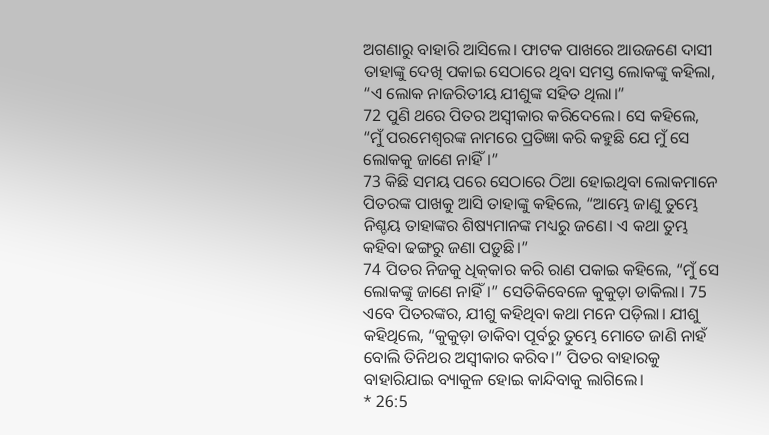ଅଗଣାରୁ ବାହାରି ଆସିଲେ। ଫାଟକ ପାଖରେ ଆଉଜଣେ ଦାସୀ ତାହାଙ୍କୁ ଦେଖି ପକାଇ ସେଠାରେ ଥିବା ସମସ୍ତ ଲୋକଙ୍କୁ କହିଲା, “ଏ ଲୋକ ନାଜରିତୀୟ ଯୀଶୁଙ୍କ ସହିତ ଥିଲା।”
72 ପୁଣି ଥରେ ପିତର ଅସ୍ୱୀକାର କରିଦେଲେ। ସେ କହିଲେ, “ମୁଁ ପରମେଶ୍ୱରଙ୍କ ନାମରେ ପ୍ରତିଜ୍ଞା କରି କହୁଛି ଯେ ମୁଁ ସେ ଲୋକକୁ ଜାଣେ ନାହିଁ।”
73 କିଛି ସମୟ ପରେ ସେଠାରେ ଠିଆ ହୋଇଥିବା ଲୋକମାନେ ପିତରଙ୍କ ପାଖକୁ ଆସି ତାହାଙ୍କୁ କହିଲେ, “ଆମ୍ଭେ ଜାଣୁ ତୁମ୍ଭେ ନିଶ୍ଚୟ ତାହାଙ୍କର ଶିଷ୍ୟମାନଙ୍କ ମଧ୍ୟରୁ ଜଣେ। ଏ କଥା ତୁମ୍ଭ କହିବା ଢଙ୍ଗରୁ ଜଣା ପଡ଼ୁଛି।”
74 ପିତର ନିଜକୁ ଧି‌କ୍‌କାର କରି ରାଣ ପକାଇ କହିଲେ, “ମୁଁ ସେ ଲୋକଙ୍କୁ ଜାଣେ ନାହିଁ।” ସେତିକିବେଳେ କୁକୁଡ଼ା ଡାକିଲା। 75 ଏବେ ପିତରଙ୍କର, ଯୀଶୁ କହିଥିବା କଥା ମନେ ପଡ଼ିଲା। ଯୀଶୁ କହିଥିଲେ, “କୁକୁଡ଼ା ଡାକିବା ପୂର୍ବରୁ ତୁମ୍ଭେ ମୋତେ ଜାଣି ନାହଁ ବୋଲି ତିନିଥର ଅସ୍ୱୀକାର କରିବ।” ପିତର ବାହାରକୁ ବାହାରିଯାଇ ବ୍ୟାକୁଳ ହୋଇ କାନ୍ଦିବାକୁ ଲାଗିଲେ।
* 26:5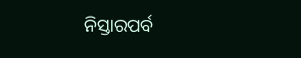ନିସ୍ତାରପର୍ବ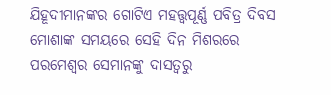ଯିହୂଦୀମାନଙ୍କର ଗୋଟିଏ ମହତ୍ତ୍ୱପୂର୍ଣ୍ଣ ପବିତ୍ର ଦିବସ ମୋଶାଙ୍କ ସମୟରେ ସେହି ଦିନ ମିଶରରେ ପରମେଶ୍ୱର ସେମାନଙ୍କୁ ଦାସତ୍ୱରୁ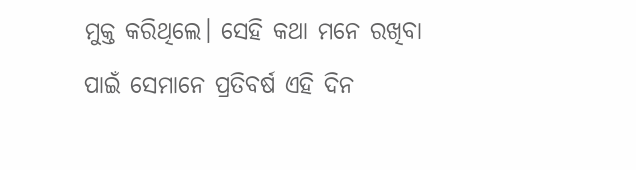ମୁକ୍ତ କରିଥିଲେ। ସେହି କଥା ମନେ ରଖିବା ପାଇଁ ସେମାନେ ପ୍ରତିବର୍ଷ ଏହି ଦିନ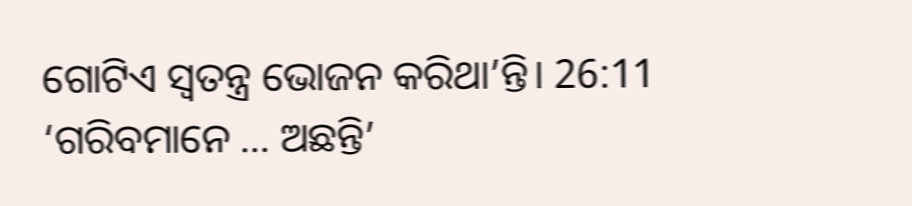ଗୋଟିଏ ସ୍ୱତନ୍ତ୍ର ଭୋଜନ କରିଥା’ନ୍ତି। 26:11 ‘ଗରିବମାନେ … ଅଛନ୍ତି’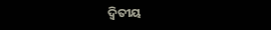ଦ୍ୱିତୀୟ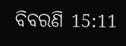ବିବରଣି 15:11